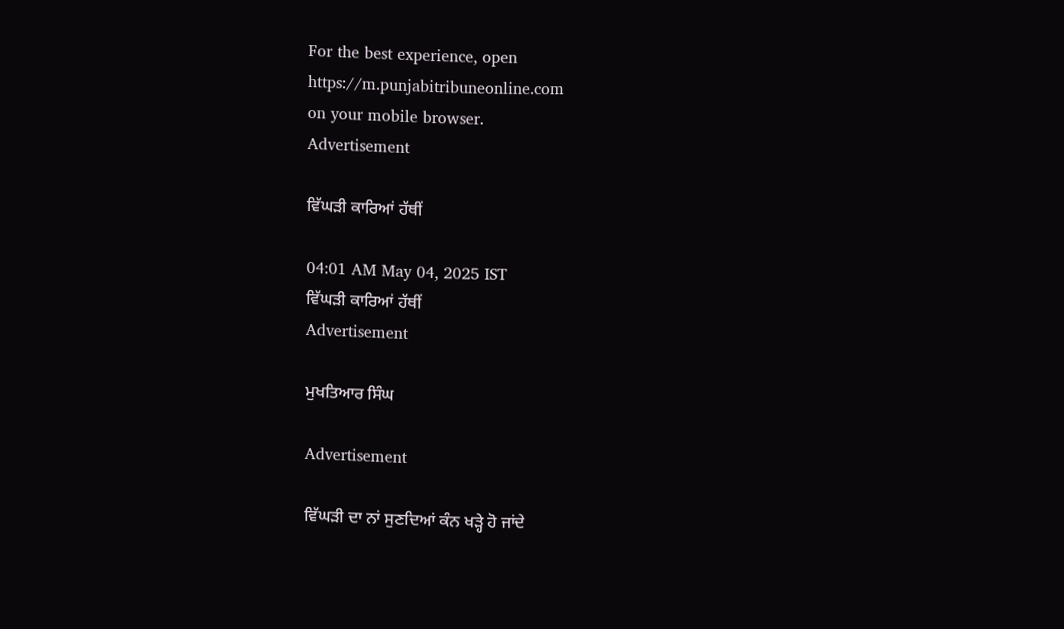For the best experience, open
https://m.punjabitribuneonline.com
on your mobile browser.
Advertisement

ਵਿੱਘੜੀ ਕਾਰਿਆਂ ਹੱਥੀਂ

04:01 AM May 04, 2025 IST
ਵਿੱਘੜੀ ਕਾਰਿਆਂ ਹੱਥੀਂ
Advertisement

ਮੁਖਤਿਆਰ ਸਿੰਘ

Advertisement

ਵਿੱਘੜੀ ਦਾ ਨਾਂ ਸੁਣਦਿਆਂ ਕੰਨ ਖੜ੍ਹੇ ਹੋ ਜਾਂਦੇ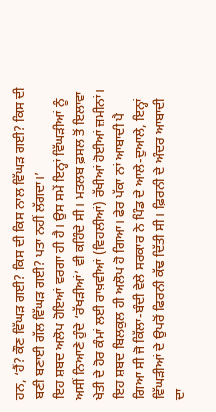ਹਨ, ‘ਹੈਂ? ਕੌਣ ਵਿੱਘੜ ਗਈ? ਕਿਸ ਦੀ ਕਿਸ ਨਾਲ ਵਿੱਘੜ ਗਈ? ਕਿਸ ਦੀ ਬਣੀ ਬਣਾਈ ਗੱਲ ਵਿੱਘੜ ਗਈ? ਪਤਾ ਨਹੀਂ ਲੱਗਦਾ।’
ਇਹ ਸ਼ਬਦ ਅਲੋਪ ਹੋਇਆਂ ਵਰਗਾ ਹੀ ਹੈ। ਉਸ ਸਮੇਂ ਇਨ੍ਹਾਂ ਵਿੱਘੜੀਆਂ ਨੂੰ ਅਸੀਂ ਨਿਆਣੇ ਹੁੰਦੇ ‘ਰੱਖੜੀਆਂ’ ਵੀ ਕਹਿੰਦੇ ਸੀ। ਮਤਲਬ ਫ਼ਸਲ ਤੋਂ ਇਲਾਵਾ ਖੇਤੀ ਦੇ ਹੋਰ ਕੰਮਾਂ ਲਈ ਰਾਖ਼ਵੀਆਂ (ਵਿਹਲੀਆਂ) ਰੱਖੀਆਂ ਹੋਈਆਂ ਜ਼ਮੀਨਾਂ। ਇਹ ਸ਼ਬਦ ਬਿਲਕੁਲ ਹੀ ਅਲੋਪ ਹੋ ਗਿਆ। ਫੇਰ ਪੱਕਾ ਨਾਂ ਆਬਾਦੀ ਪੈ ਗਿਆ ਸੀ ਜੋ ਕਿੱਲਾ-ਬੰਦੀ ਵੇਲੇ ਸਰਕਾਰ ਨੇ ਪਿੰਡ ਦੇ ਆਲੇ-ਦੁਆਲੇ, ਇਨ੍ਹਾਂ ਵਿੱਘੜੀਆਂ ਦੇ ਉਪਰੋਂ ਫਿਰਨੀ ਕੱਢ ਦਿੱਤੀ ਸੀ। ਫ਼ਿਰਨੀ ਦੇ ਅੰਦਰ ਆਬਾਦੀ ਦਾ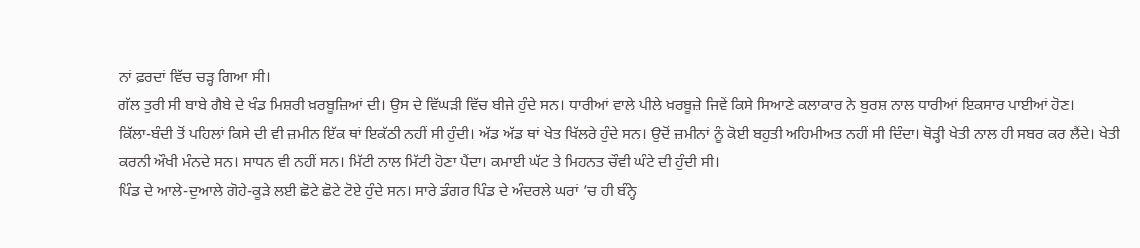ਨਾਂ ਫ਼ਰਦਾਂ ਵਿੱਚ ਚੜ੍ਹ ਗਿਆ ਸੀ।
ਗੱਲ ਤੁਰੀ ਸੀ ਬਾਬੇ ਗੈਬੇ ਦੇ ਖੰਡ ਮਿਸ਼ਰੀ ਖ਼ਰਬੂਜ਼ਿਆਂ ਦੀ। ਉਸ ਦੇ ਵਿੱਘੜੀ ਵਿੱਚ ਬੀਜੇ ਹੁੰਦੇ ਸਨ। ਧਾਰੀਆਂ ਵਾਲੇ ਪੀਲੇ ਖ਼ਰਬੂਜ਼ੇ ਜਿਵੇਂ ਕਿਸੇ ਸਿਆਣੇ ਕਲਾਕਾਰ ਨੇ ਬੁਰਸ਼ ਨਾਲ ਧਾਰੀਆਂ ਇਕਸਾਰ ਪਾਈਆਂ ਹੋਣ।
ਕਿੱਲਾ-ਬੰਦੀ ਤੋਂ ਪਹਿਲਾਂ ਕਿਸੇ ਦੀ ਵੀ ਜ਼ਮੀਨ ਇੱਕ ਥਾਂ ਇਕੱਠੀ ਨਹੀਂ ਸੀ ਹੁੰਦੀ। ਅੱਡ ਅੱਡ ਥਾਂ ਖੇਤ ਖਿੱਲਰੇ ਹੁੰਦੇ ਸਨ। ਉਦੋਂ ਜ਼ਮੀਨਾਂ ਨੂੰ ਕੋਈ ਬਹੁਤੀ ਅਹਿਮੀਅਤ ਨਹੀਂ ਸੀ ਦਿੰਦਾ। ਥੋੜ੍ਹੀ ਖੇਤੀ ਨਾਲ ਹੀ ਸਬਰ ਕਰ ਲੈਂਦੇ। ਖੇਤੀ ਕਰਨੀ ਔਖੀ ਮੰਨਦੇ ਸਨ। ਸਾਧਨ ਵੀ ਨਹੀਂ ਸਨ। ਮਿੱਟੀ ਨਾਲ ਮਿੱਟੀ ਹੋਣਾ ਪੈਂਦਾ। ਕਮਾਈ ਘੱਟ ਤੇ ਮਿਹਨਤ ਚੌਵੀ ਘੰਟੇ ਦੀ ਹੁੰਦੀ ਸੀ।
ਪਿੰਡ ਦੇ ਆਲੇ-ਦੁਆਲੇ ਗੋਹੇ-ਕੂੜੇ ਲਈ ਛੋਟੇ ਛੋਟੇ ਟੋਏ ਹੁੰਦੇ ਸਨ। ਸਾਰੇ ਡੰਗਰ ਪਿੰਡ ਦੇ ਅੰਦਰਲੇ ਘਰਾਂ ’ਚ ਹੀ ਬੰਨ੍ਹੇ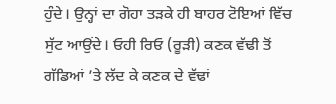ਹੁੰਦੇ। ਉਨ੍ਹਾਂ ਦਾ ਗੋਹਾ ਤੜਕੇ ਹੀ ਬਾਹਰ ਟੋਇਆਂ ਵਿੱਚ ਸੁੱਟ ਆਉਂਦੇ। ਓਹੀ ਰਿਓ (ਰੂੜੀ) ਕਣਕ ਵੱਢੀ ਤੋਂ ਗੱਡਿਆਂ ’ਤੇ ਲੱਦ ਕੇ ਕਣਕ ਦੇ ਵੱਢਾਂ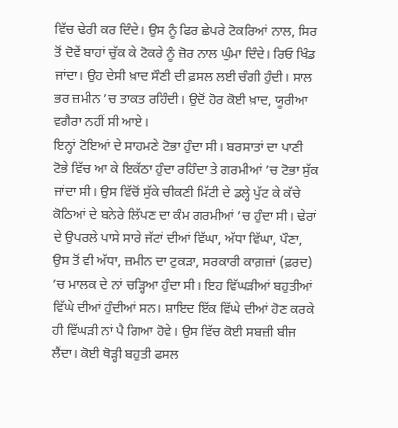ਵਿੱਚ ਢੇਰੀ ਕਰ ਦਿੰਦੇ। ਉਸ ਨੂੰ ਫਿਰ ਛੇਪਰੇ ਟੋਕਰਿਆਂ ਨਾਲ, ਸਿਰ ਤੋਂ ਦੋਵੇਂ ਬਾਹਾਂ ਚੁੱਕ ਕੇ ਟੋਕਰੇ ਨੂੰ ਜ਼ੋਰ ਨਾਲ ਘੁੰਮਾ ਦਿੰਦੇ। ਰਿਓ ਖਿੰਡ ਜਾਂਦਾ। ਉਹ ਦੇਸੀ ਖ਼ਾਦ ਸੌਣੀ ਦੀ ਫ਼ਸਲ ਲਈ ਚੰਗੀ ਹੁੰਦੀ। ਸਾਲ ਭਰ ਜ਼ਮੀਨ ’ਚ ਤਾਕਤ ਰਹਿੰਦੀ। ਉਦੋਂ ਹੋਰ ਕੋਈ ਖ਼ਾਦ, ਯੂਰੀਆ ਵਗੈਰਾ ਨਹੀਂ ਸੀ ਆਏ।
ਇਨ੍ਹਾਂ ਟੋਇਆਂ ਦੇ ਸਾਹਮਣੇ ਟੋਭਾ ਹੁੰਦਾ ਸੀ। ਬਰਸਾਤਾਂ ਦਾ ਪਾਣੀ ਟੋਭੇ ਵਿੱਚ ਆ ਕੇ ਇਕੱਠਾ ਹੁੰਦਾ ਰਹਿੰਦਾ ਤੇ ਗਰਮੀਆਂ ’ਚ ਟੋਭਾ ਸੁੱਕ ਜਾਂਦਾ ਸੀ। ਉਸ ਵਿੱਚੋਂ ਸੁੱਕੇ ਚੀਕਣੀ ਮਿੱਟੀ ਦੇ ਡਲ੍ਹੇ ਪੁੱਟ ਕੇ ਕੱਚੇ ਕੋਠਿਆਂ ਦੇ ਬਨੇਰੇ ਲਿੱਪਣ ਦਾ ਕੰਮ ਗਰਮੀਆਂ ’ਚ ਹੁੰਦਾ ਸੀ। ਢੇਰਾਂ ਦੇ ਉਪਰਲੇ ਪਾਸੇ ਸਾਰੇ ਜੱਟਾਂ ਦੀਆਂ ਵਿੱਘਾ, ਅੱਧਾ ਵਿੱਘਾ, ਪੌਣਾ, ਉਸ ਤੋਂ ਵੀ ਅੱਧਾ, ਜ਼ਮੀਨ ਦਾ ਟੁਕੜਾ, ਸਰਕਾਰੀ ਕਾਗ਼ਜ਼ਾਂ (ਫ਼ਰਦ) ’ਚ ਮਾਲਕ ਦੇ ਨਾਂ ਚੜ੍ਹਿਆ ਹੁੰਦਾ ਸੀ। ਇਹ ਵਿੱਘੜੀਆਂ ਬਹੁਤੀਆਂ ਵਿੱਘੇ ਦੀਆਂ ਹੁੰਦੀਆਂ ਸਨ। ਸ਼ਾਇਦ ਇੱਕ ਵਿੱਘੇ ਦੀਆਂ ਹੋਣ ਕਰਕੇ ਹੀ ਵਿੱਘੜੀ ਨਾਂ ਪੈ ਗਿਆ ਹੋਵੇ। ਉਸ ਵਿੱਚ ਕੋਈ ਸਬਜ਼ੀ ਬੀਜ ਲੈਂਦਾ। ਕੋਈ ਥੋੜ੍ਹੀ ਬਹੁਤੀ ਫਸਲ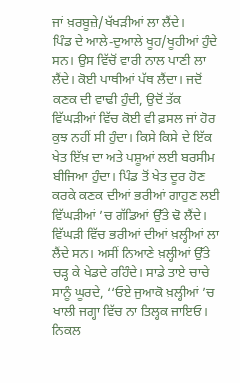ਜਾਂ ਖ਼ਰਬੂਜ਼ੇ/ਖੱਖੜੀਆਂ ਲਾ ਲੈਂਦੇ।
ਪਿੰਡ ਦੇ ਆਲੇ-ਦੁਆਲੇ ਖੂਹ/ਖੂਹੀਆਂ ਹੁੰਦੇ ਸਨ। ਉਸ ਵਿੱਚੋਂ ਵਾਰੀ ਨਾਲ ਪਾਣੀ ਲਾ ਲੈਂਦੇ। ਕੋਈ ਪਾਥੀਆਂ ਪੱਥ ਲੈਂਦਾ। ਜਦੋਂ ਕਣਕ ਦੀ ਵਾਢੀ ਹੁੰਦੀ, ਉਦੋਂ ਤੱਕ ਵਿੱਘੜੀਆਂ ਵਿੱਚ ਕੋਈ ਵੀ ਫ਼ਸਲ ਜਾਂ ਹੋਰ ਕੁਝ ਨਹੀਂ ਸੀ ਹੁੰਦਾ। ਕਿਸੇ ਕਿਸੇ ਦੇ ਇੱਕ ਖੇਤ ਇੱਖ਼ ਦਾ ਅਤੇ ਪਸ਼ੂਆਂ ਲਈ ਬਰਸੀਮ ਬੀਜਿਆ ਹੁੰਦਾ। ਪਿੰਡ ਤੋਂ ਖੇਤ ਦੂਰ ਹੋਣ ਕਰਕੇ ਕਣਕ ਦੀਆਂ ਭਰੀਆਂ ਗਾਹੁਣ ਲਈ ਵਿੱਘੜੀਆਂ ’ਚ ਗੱਡਿਆਂ ਉੱਤੇ ਢੋ ਲੈਂਦੇ। ਵਿੱਘੜੀ ਵਿੱਚ ਭਰੀਆਂ ਦੀਆਂ ਖ਼ਲ੍ਹੀਆਂ ਲਾ ਲੈਂਦੇ ਸਨ। ਅਸੀਂ ਨਿਆਣੇ ਖ਼ਲ੍ਹੀਆਂ ਉੱਤੇ ਚੜ੍ਹ ਕੇ ਖੇਡਦੇ ਰਹਿੰਦੇ। ਸਾਡੇ ਤਾਏ ਚਾਚੇ ਸਾਨੂੰ ਘੂਰਦੇ, ‘‘ਓਏ ਜੁਆਕੋ ਖ਼ਲ੍ਹੀਆਂ ’ਚ ਖਾਲੀ ਜਗ੍ਹਾ ਵਿੱਚ ਨਾ ਤਿਲ੍ਹਕ ਜਾਇਓ। ਨਿਕਲ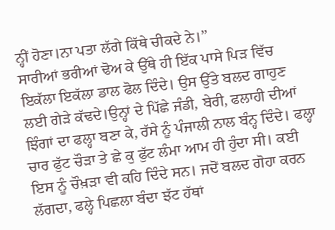ਨ੍ਹੀਂ ਹੋਣਾ।ਨਾ ਪਤਾ ਲੱਗੇ ਕਿੱਥੇ ਚੀਕਦੇ ਨੇ।’’
ਸਾਰੀਆਂ ਭਰੀਆਂ ਢੋਅ ਕੇ ਉੱਥੇ ਹੀ ਇੱਕ ਪਾਸੇ ਪਿੜ ਵਿੱਚ ਇਕੱਲਾ ਇਕੱਲਾ ਡਾਲ ਫੋਲ ਦਿੰਦੇ। ਉਸ ਉੱਤੇ ਬਲਦ ਗਾਹੁਣ ਲਈ ਗੇੜੇ ਕੱਢਦੇ।ਉਨ੍ਹਾਂ ਦੇ ਪਿੱਛੇ ਜੰਡੀ, ਬੇਰੀ, ਫਲਾਹੀ ਦੀਆਂ ਝਿੰਗਾਂ ਦਾ ਫਲ੍ਹਾ ਬਣਾ ਕੇ, ਰੱਸੇ ਨੂੰ ਪੰਜਾਲੀ ਨਾਲ ਬੰਨ੍ਹ ਦਿੰਦੇ। ਫਲ੍ਹਾ ਚਾਰ ਫੁੱਟ ਚੌੜਾ ਤੇ ਛੇ ਕੁ ਫੁੱਟ ਲੰਮਾ ਆਮ ਹੀ ਹੁੰਦਾ ਸੀ। ਕਈ ਇਸ ਨੂੰ ਚੌਖ਼ੜਾ ਵੀ ਕਹਿ ਦਿੰਦੇ ਸਨ। ਜਦੋਂ ਬਲਦ ਗੋਹਾ ਕਰਨ ਲੱਗਦਾ, ਫਲ੍ਹੇ ਪਿਛਲਾ ਬੰਦਾ ਝੱਟ ਹੱਥਾਂ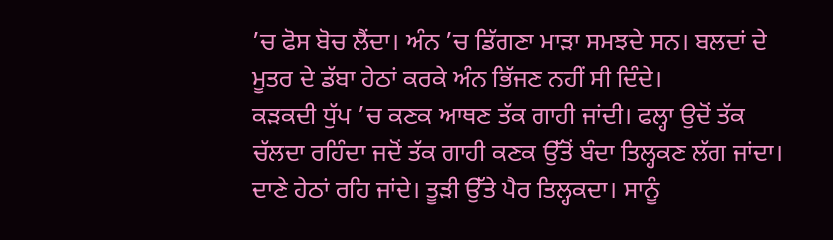’ਚ ਫੋਸ ਬੋਚ ਲੈਂਦਾ। ਅੰਨ ’ਚ ਡਿੱਗਣਾ ਮਾੜਾ ਸਮਝਦੇ ਸਨ। ਬਲਦਾਂ ਦੇ ਮੂਤਰ ਦੇ ਡੱਬਾ ਹੇਠਾਂ ਕਰਕੇ ਅੰਨ ਭਿੱਜਣ ਨਹੀਂ ਸੀ ਦਿੰਦੇ।
ਕੜਕਦੀ ਧੁੱਪ ’ਚ ਕਣਕ ਆਥਣ ਤੱਕ ਗਾਹੀ ਜਾਂਦੀ। ਫਲ੍ਹਾ ਉਦੋਂ ਤੱਕ ਚੱਲਦਾ ਰਹਿੰਦਾ ਜਦੋਂ ਤੱਕ ਗਾਹੀ ਕਣਕ ਉੱਤੋਂ ਬੰਦਾ ਤਿਲ੍ਹਕਣ ਲੱਗ ਜਾਂਦਾ। ਦਾਣੇ ਹੇਠਾਂ ਰਹਿ ਜਾਂਦੇ। ਤੂੜੀ ਉੱਤੇ ਪੈਰ ਤਿਲ੍ਹਕਦਾ। ਸਾਨੂੰ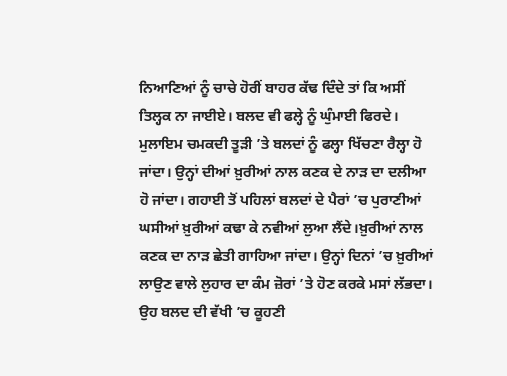ਨਿਆਣਿਆਂ ਨੂੰ ਚਾਚੇ ਹੋਰੀਂ ਬਾਹਰ ਕੱਢ ਦਿੰਦੇ ਤਾਂ ਕਿ ਅਸੀਂ ਤਿਲ੍ਹਕ ਨਾ ਜਾਈਏ। ਬਲਦ ਵੀ ਫਲ੍ਹੇ ਨੂੰ ਘੁੰਮਾਈ ਫਿਰਦੇ। ਮੁਲਾਇਮ ਚਮਕਦੀ ਤੂੜੀ ’ਤੇ ਬਲਦਾਂ ਨੂੰ ਫਲ੍ਹਾ ਖਿੱਚਣਾ ਰੈਲ੍ਹਾ ਹੋ ਜਾਂਦਾ। ਉਨ੍ਹਾਂ ਦੀਆਂ ਖ਼ੁਰੀਆਂ ਨਾਲ ਕਣਕ ਦੇ ਨਾੜ ਦਾ ਦਲੀਆ ਹੋ ਜਾਂਦਾ। ਗਹਾਈ ਤੋਂ ਪਹਿਲਾਂ ਬਲਦਾਂ ਦੇ ਪੈਰਾਂ ’ਚ ਪੁਰਾਣੀਆਂ ਘਸੀਆਂ ਖ਼ੁਰੀਆਂ ਕਢਾ ਕੇ ਨਵੀਆਂ ਲੁਆ ਲੈਂਦੇ।ਖ਼ੁਰੀਆਂ ਨਾਲ ਕਣਕ ਦਾ ਨਾੜ ਛੇਤੀ ਗਾਹਿਆ ਜਾਂਦਾ। ਉਨ੍ਹਾਂ ਦਿਨਾਂ ’ਚ ਖ਼ੁਰੀਆਂ ਲਾਉਣ ਵਾਲੇ ਲੁਹਾਰ ਦਾ ਕੰਮ ਜ਼ੋਰਾਂ ’ਤੇ ਹੋਣ ਕਰਕੇ ਮਸਾਂ ਲੱਭਦਾ। ਉਹ ਬਲਦ ਦੀ ਵੱਖੀ ’ਚ ਕੂਹਣੀ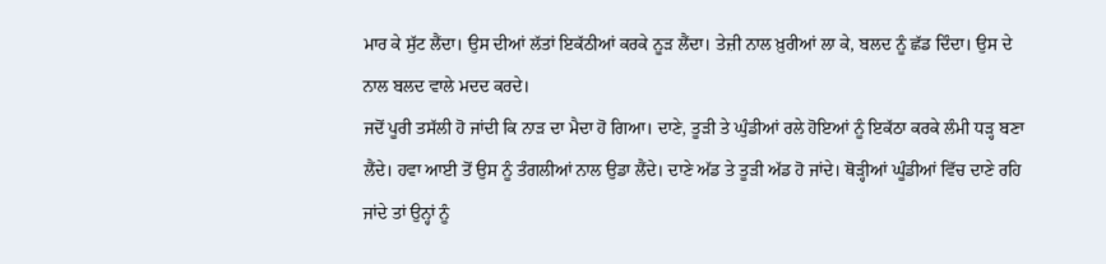ਮਾਰ ਕੇ ਸੁੱਟ ਲੈਂਦਾ। ਉਸ ਦੀਆਂ ਲੱਤਾਂ ਇਕੱਠੀਆਂ ਕਰਕੇ ਨੂੜ ਲੈਂਦਾ। ਤੇਜ਼ੀ ਨਾਲ ਖ਼ੁਰੀਆਂ ਲਾ ਕੇ, ਬਲਦ ਨੂੰ ਛੱਡ ਦਿੰਦਾ। ਉਸ ਦੇ ਨਾਲ ਬਲਦ ਵਾਲੇ ਮਦਦ ਕਰਦੇ।
ਜਦੋਂ ਪੂਰੀ ਤਸੱਲੀ ਹੋ ਜਾਂਦੀ ਕਿ ਨਾੜ ਦਾ ਮੈਦਾ ਹੋ ਗਿਆ। ਦਾਣੇ, ਤੂੜੀ ਤੇ ਘੁੰਡੀਆਂ ਰਲੇ ਹੋਇਆਂ ਨੂੰ ਇਕੱਠਾ ਕਰਕੇ ਲੰਮੀ ਧੜ੍ਹ ਬਣਾ ਲੈਂਦੇ। ਹਵਾ ਆਈ ਤੋਂ ਉਸ ਨੂੰ ਤੰਗਲੀਆਂ ਨਾਲ ਉਡਾ ਲੈਂਦੇ। ਦਾਣੇ ਅੱਡ ਤੇ ਤੂੜੀ ਅੱਡ ਹੋ ਜਾਂਦੇ। ਥੋੜ੍ਹੀਆਂ ਘੂੰਡੀਆਂ ਵਿੱਚ ਦਾਣੇ ਰਹਿ ਜਾਂਦੇ ਤਾਂ ਉਨ੍ਹਾਂ ਨੂੰ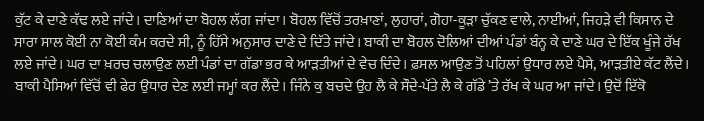ਕੁੱਟ ਕੇ ਦਾਣੇ ਕੱਢ ਲਏ ਜਾਂਦੇ। ਦਾਣਿਆਂ ਦਾ ਬੋਹਲ ਲੱਗ ਜਾਂਦਾ। ਬੋਹਲ ਵਿੱਚੋਂ ਤਰਖ਼ਾਣਾਂ, ਲੁਹਾਰਾਂ, ਗੋਹਾ-ਕੂੜਾ ਚੁੱਕਣ ਵਾਲੇ, ਨਾਈਆਂ, ਜਿਹੜੇ ਵੀ ਕਿਸਾਨ ਦੇ ਸਾਰਾ ਸਾਲ ਕੋਈ ਨਾ ਕੋਈ ਕੰਮ ਕਰਦੇ ਸੀ, ਨੂੰ ਹਿੱਸੇ ਅਨੁਸਾਰ ਦਾਣੇ ਦੇ ਦਿੱਤੇ ਜਾਂਦੇ। ਬਾਕੀ ਦਾ ਬੋਹਲ ਦੋਲਿਆਂ ਦੀਆਂ ਪੰਡਾਂ ਬੰਨ੍ਹ ਕੇ ਦਾਣੇ ਘਰ ਦੇ ਇੱਕ ਖੂੰਜੇ ਰੱਖ ਲਏ ਜਾਂਦੇ। ਘਰ ਦਾ ਖ਼ਰਚ ਚਲਾਉਣ ਲਈ ਪੰਡਾਂ ਦਾ ਗੱਡਾ ਭਰ ਕੇ ਆੜਤੀਆਂ ਦੇ ਵੇਚ ਦਿੰਦੇ। ਫ਼ਸਲ ਆਉਣ ਤੋਂ ਪਹਿਲਾਂ ਉਧਾਰ ਲਏ ਪੈਸੇ, ਆੜਤੀਏ ਕੱਟ ਲੈਂਦੇ। ਬਾਕੀ ਪੈਸਿਆਂ ਵਿੱਚੋਂ ਵੀ ਫੇਰ ਉਧਾਰ ਦੇਣ ਲਈ ਜਮ੍ਹਾਂ ਕਰ ਲੈਂਦੇ। ਜਿੰਨੇ ਕੁ ਬਚਦੇ ਉਹ ਲੈ ਕੇ ਸੌਦੇ-ਪੱਤੇ ਲੈ ਕੇ ਗੱਡੇ ’ਤੇ ਰੱਖ ਕੇ ਘਰ ਆ ਜਾਂਦੇ। ਉਦੋਂ ਇੱਕੋ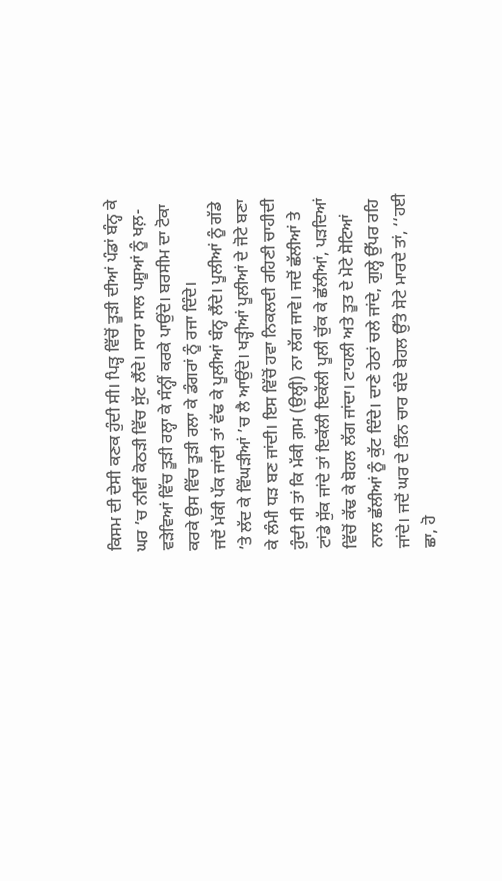ਕਿਸਮ ਦੀ ਦੇਸੀ ਕਣਕ ਹੁੰਦੀ ਸੀ। ਪਿੜ੍ਹ ਵਿੱਚੋਂ ਤੂੜੀ ਦੀਆਂ ਪੰਡਾਂ ਬੰਨ੍ਹ ਕੇ ਘਰ ’ਚ ਨੀਵੀਂ ਕੋਠੜੀ ਵਿੱਚ ਸੁੱਟ ਲੈਂਦੇ। ਸਾਰਾ ਸਾਲ ਪਸ਼ੂਆਂ ਨੂੰ ਖਲ਼-ਵੜੇਵਿਆਂ ਵਿੱਚ ਤੂੜੀ ਰਲ੍ਹਾ ਕੇ ਸੰਨ੍ਹੀਂ ਕਰਕੇ ਪਾਉਂਦੇ। ਬਰਸੀਮ ਦਾ ਟੋਕਾ ਕਰਕੇ ਉਸ ਵਿੱਚ ਤੂੜੀ ਰਲਾ ਕੇ ਡੰਗਰਾਂ ਨੂੰ ਰਜਾ ਦਿੰਦੇ।
ਜਦੋਂ ਮੱਕੀ ਪੱਕ ਜਾਂਦੀ ਤਾਂ ਵੱਢ ਕੇ ਪੂਲੀਆਂ ਬੰਨ੍ਹ ਲੈਂਦੇ। ਪੂਲੀਆਂ ਨੂੰ ਗੱਡੇ ’ਤੇ ਲੱਦ ਕੇ ਵਿੱਘੜੀਆਂ ’ਚ ਲੈ ਆਉਂਦੇ। ਖੜ੍ਹੀਆਂ ਪੂਲੀਆਂ ਦੇ ਜੋਟੇ ਬਣਾ ਕੇ ਲੰਮੀ ਧੜ ਬਣ ਜਾਂਦੀ। ਇਸ ਵਿੱਚੋਂ ਹਵਾ ਨਿਕਲਦੀ ਰਹਿਣੀ ਚਾਹੀਦੀ ਹੁੰਦੀ ਸੀ ਤਾਂ ਕਿ ਮੱਕੀ ਗ਼ਮ (ਉਲ੍ਹੀ) ਨਾ ਲੱਗ ਜਾਵੇ। ਜਦੋਂ ਛੱਲੀਆਂ ਤੇ ਟਾਂਡੇ ਸੁੱਕ ਜਾਂਦੇ ਤਾਂ ਇਕੱਲੀ ਇਕੱਲੀ ਪੂਲੀ ਚੁੱਕ ਕੇ ਛੱਲੀਆਂ, ਪੜਦਿਆਂ ਵਿੱਚੋਂ ਕੱਢ ਕੇ ਬੋਹਲ ਲੱਗ ਜਾਂਦਾ। ਟਾਹਲੀ ਅਤੇ ਤੂਤ ਦੇ ਮੋਟੇ ਸੋਟਿਆਂ ਨਾਲ ਛੱਲੀਆਂ ਨੂੰ ਕੁੱਟ ਦਿੰਦੇ। ਦਾਣੇ ਹੇਠਾਂ ਚਲੇ ਜਾਂਦੇ, ਗੁਲ੍ਹੇ ਉੱਪਰ ਰਹਿ ਜਾਂਦੇ। ਜਦੋਂ ਘਰ ਦੇ ਤਿੰਨ ਚਾਰ ਬੰਦੇ ਬੋਹਲ ਉੱਤੇ ਸੋਟੇ ਮਾਰਦੇ ਤਾਂ, ‘‘ਹਈ ਛਾ, ਹੋ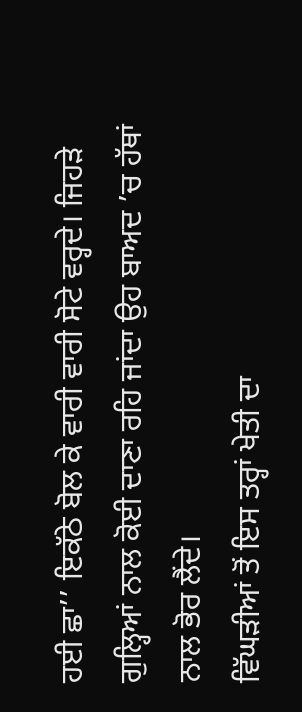ਹਈ ਛਾ’’ ਇਕੱਠੇ ਬੋਲ ਕੇ ਵਾਰੀ ਵਾਰੀ ਸੋਟੇ ਵਰ੍ਹਦੇ। ਜਿਹੜੇ ਗੁਲ੍ਹਿਆਂ ਨਾਲ ਕੋਈ ਦਾਣਾ ਰਹਿ ਜਾਂਦਾ ਉਹ ਬਾਅਦ ’ਚ ਹੱਥਾਂ ਨਾਲ ਭੋਰ ਲੈਂਦੇ।
ਵਿੱਘੜੀਆਂ ਤੋਂ ਇਸ ਤਰ੍ਹਾਂ ਖੇਤੀ ਦਾ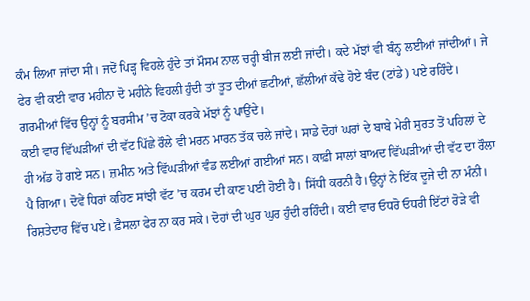ਕੰਮ ਲਿਆ ਜਾਂਦਾ ਸੀ। ਜਦੋਂ ਪਿੜ੍ਹ ਵਿਹਲੇ ਹੁੰਦੇ ਤਾਂ ਮੌਸਮ ਨਾਲ ਚਰ੍ਹੀ ਬੀਜ ਲਈ ਜਾਂਦੀ। ਕਦੇ ਮੱਝਾਂ ਵੀ ਬੰਨ੍ਹ ਲਈਆਂ ਜਾਂਦੀਆਂ। ਜੇ ਫੇਰ ਵੀ ਕਈ ਵਾਰ ਮਹੀਨਾ ਦੋ ਮਹੀਨੇ ਵਿਹਲੀ ਹੁੰਦੀ ਤਾਂ ਤੂਤ ਦੀਆਂ ਛਟੀਆਂ, ਛੱਲੀਆਂ ਕੱਢੇ ਹੋਏ ਬੰਦ (ਟਾਂਡੇ) ਪਏ ਰਹਿੰਦੇ। ਗਰਮੀਆਂ ਵਿੱਚ ਉਨ੍ਹਾਂ ਨੂੰ ਬਰਸੀਮ ’ਚ ਟੋਕਾ ਕਰਕੇ ਮੱਝਾਂ ਨੂੰ ਪਾਉਂਦੇ।
ਕਈ ਵਾਰ ਵਿੱਘੜੀਆਂ ਦੀ ਵੱਟ ਪਿੱਛੇ ਰੌਲੇ ਵੀ ਮਰਨ ਮਾਰਨ ਤੱਕ ਚਲੇ ਜਾਂਦੇ। ਸਾਡੇ ਦੋਹਾਂ ਘਰਾਂ ਦੇ ਬਾਬੇ ਮੇਰੀ ਸੁਰਤ ਤੋਂ ਪਹਿਲਾਂ ਦੇ ਹੀ ਅੱਡ ਹੋ ਗਏ ਸਨ। ਜ਼ਮੀਨ ਅਤੇ ਵਿੱਘੜੀਆਂ ਵੰਡ ਲਈਆਂ ਗਈਆਂ ਸਨ। ਕਾਫ਼ੀ ਸਾਲਾਂ ਬਾਅਦ ਵਿੱਘੜੀਆਂ ਦੀ ਵੱਟ ਦਾ ਰੌਲਾ ਪੈ ਗਿਆ। ਦੋਵੇਂ ਧਿਰਾਂ ਕਹਿਣ ਸਾਂਝੀ ਵੱਟ ’ਚ ਕਰਮ ਦੀ ਕਾਣ ਪਈ ਹੋਈ ਹੈ। ਸਿੱਧੀ ਕਰਨੀ ਹੈ।ਉਨ੍ਹਾਂ ਨੇ ਇੱਕ ਦੂਜੇ ਦੀ ਨਾ ਮੰਨੀ। ਰਿਸ਼ਤੇਦਾਰ ਵਿੱਚ ਪਏ। ਫ਼ੈਸਲਾ ਫੇਰ ਨਾ ਕਰ ਸਕੇ। ਦੋਹਾਂ ਦੀ ਘੁਰ ਘੁਰ ਹੁੰਦੀ ਰਹਿੰਦੀ। ਕਈ ਵਾਰ ਓਧਰੋ ਓਧਰੀ ਇੱਟਾਂ ਰੋੜੇ ਵੀ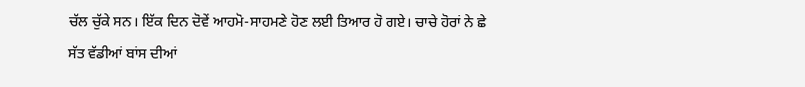ਚੱਲ ਚੁੱਕੇ ਸਨ। ਇੱਕ ਦਿਨ ਦੋਵੇਂ ਆਹਮੋ-ਸਾਹਮਣੇ ਹੋਣ ਲਈ ਤਿਆਰ ਹੋ ਗਏ। ਚਾਚੇ ਹੋਰਾਂ ਨੇ ਛੇ ਸੱਤ ਵੱਡੀਆਂ ਬਾਂਸ ਦੀਆਂ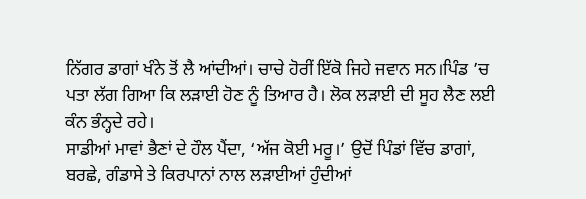ਨਿੱਗਰ ਡਾਗਾਂ ਖੰਨੇ ਤੋਂ ਲੈ ਆਂਦੀਆਂ। ਚਾਚੇ ਹੋਰੀਂ ਇੱਕੋ ਜਿਹੇ ਜਵਾਨ ਸਨ।ਪਿੰਡ ’ਚ ਪਤਾ ਲੱਗ ਗਿਆ ਕਿ ਲੜਾਈ ਹੋਣ ਨੂੰ ਤਿਆਰ ਹੈ। ਲੋਕ ਲੜਾਈ ਦੀ ਸੂਹ ਲੈਣ ਲਈ ਕੰਨ ਭੰਨ੍ਹਦੇ ਰਹੇ।
ਸਾਡੀਆਂ ਮਾਵਾਂ ਭੈਣਾਂ ਦੇ ਹੌਲ ਪੈਂਦਾ, ‘ਅੱਜ ਕੋਈ ਮਰੂ।’ ਉਦੋਂ ਪਿੰਡਾਂ ਵਿੱਚ ਡਾਗਾਂ, ਬਰਛੇ, ਗੰਡਾਸੇ ਤੇ ਕਿਰਪਾਨਾਂ ਨਾਲ ਲੜਾਈਆਂ ਹੁੰਦੀਆਂ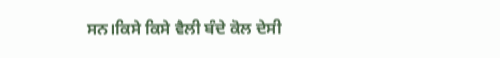ਸਨ।ਕਿਸੇ ਕਿਸੇ ਵੈਲੀ ਬੰਦੇ ਕੋਲ ਦੇਸੀ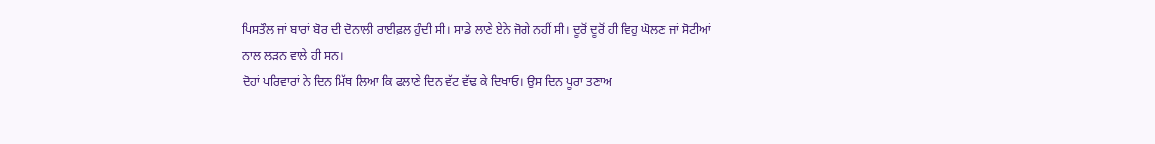ਪਿਸਤੌਲ ਜਾਂ ਬਾਰਾਂ ਬੋਰ ਦੀ ਦੋਨਾਲੀ ਰਾਈਫ਼ਲ ਹੁੰਦੀ ਸੀ। ਸਾਡੇ ਲਾਣੇ ਏਨੇ ਜੋਗੇ ਨਹੀਂ ਸੀ। ਦੂਰੋਂ ਦੂਰੋਂ ਹੀ ਵਿਹੁ ਘੋਲਣ ਜਾਂ ਸੋਟੀਆਂ ਨਾਲ ਲੜਨ ਵਾਲੇ ਹੀ ਸਨ।
ਦੋਹਾਂ ਪਰਿਵਾਰਾਂ ਨੇ ਦਿਨ ਮਿੱਥ ਲਿਆ ਕਿ ਫਲਾਣੇ ਦਿਨ ਵੱਟ ਵੱਢ ਕੇ ਦਿਖਾਓ। ਉਸ ਦਿਨ ਪੂਰਾ ਤਣਾਅ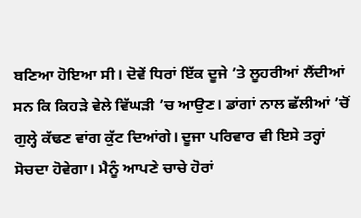ਬਣਿਆ ਹੋਇਆ ਸੀ। ਦੋਵੇਂ ਧਿਰਾਂ ਇੱਕ ਦੂਜੇ ’ਤੇ ਲੂਹਰੀਆਂ ਲੈਂਦੀਆਂ ਸਨ ਕਿ ਕਿਹੜੇ ਵੇਲੇ ਵਿੱਘੜੀ ’ਚ ਆਉਣ। ਡਾਂਗਾਂ ਨਾਲ ਛੱਲੀਆਂ ’ਚੋਂ ਗੁਲ੍ਹੇ ਕੱਢਣ ਵਾਂਗ ਕੁੱਟ ਦਿਆਂਗੇ। ਦੂਜਾ ਪਰਿਵਾਰ ਵੀ ਇਸੇ ਤਰ੍ਹਾਂ ਸੋਚਦਾ ਹੋਵੇਗਾ। ਮੈਨੂੰ ਆਪਣੇ ਚਾਚੇ ਹੋਰਾਂ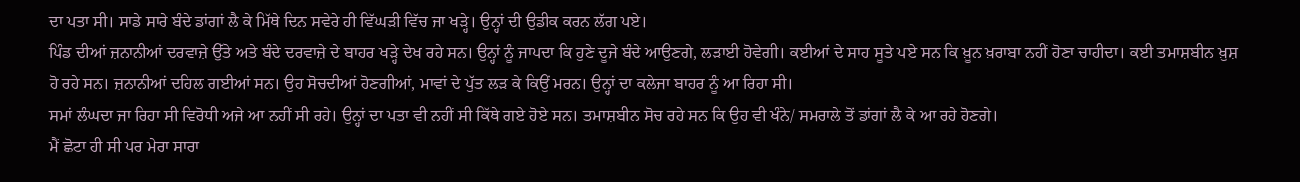ਦਾ ਪਤਾ ਸੀ। ਸਾਡੇ ਸਾਰੇ ਬੰਦੇ ਡਾਂਗਾਂ ਲੈ ਕੇ ਮਿੱਥੇ ਦਿਨ ਸਵੇਰੇ ਹੀ ਵਿੱਘੜੀ ਵਿੱਚ ਜਾ ਖੜ੍ਹੇ। ਉਨ੍ਹਾਂ ਦੀ ਉਡੀਕ ਕਰਨ ਲੱਗ ਪਏ।
ਪਿੰਡ ਦੀਆਂ ਜ਼ਨਾਨੀਆਂ ਦਰਵਾਜ਼ੇ ਉੱਤੇ ਅਤੇ ਬੰਦੇ ਦਰਵਾਜ਼ੇ ਦੇ ਬਾਹਰ ਖੜ੍ਹੇ ਦੇਖ ਰਹੇ ਸਨ। ਉਨ੍ਹਾਂ ਨੂੰ ਜਾਪਦਾ ਕਿ ਹੁਣੇ ਦੂਜੇ ਬੰਦੇ ਆਉਣਗੇ, ਲੜਾਈ ਹੋਵੇਗੀ। ਕਈਆਂ ਦੇ ਸਾਹ ਸੂਤੇ ਪਏ ਸਨ ਕਿ ਖ਼ੂਨ ਖ਼ਰਾਬਾ ਨਹੀਂ ਹੋਣਾ ਚਾਹੀਦਾ। ਕਈ ਤਮਾਸ਼ਬੀਨ ਖ਼ੁਸ਼ ਹੋ ਰਹੇ ਸਨ। ਜ਼ਨਾਨੀਆਂ ਦਹਿਲ ਗਈਆਂ ਸਨ। ਉਹ ਸੋਚਦੀਆਂ ਹੋਣਗੀਆਂ, ਮਾਵਾਂ ਦੇ ਪੁੱਤ ਲੜ ਕੇ ਕਿਉਂ ਮਰਨ। ਉਨ੍ਹਾਂ ਦਾ ਕਲੇਜਾ ਬਾਹਰ ਨੂੰ ਆ ਰਿਹਾ ਸੀ।
ਸਮਾਂ ਲੰਘਦਾ ਜਾ ਰਿਹਾ ਸੀ ਵਿਰੋਧੀ ਅਜੇ ਆ ਨਹੀਂ ਸੀ ਰਹੇ। ਉਨ੍ਹਾਂ ਦਾ ਪਤਾ ਵੀ ਨਹੀਂ ਸੀ ਕਿੱਥੇ ਗਏ ਹੋਏ ਸਨ। ਤਮਾਸ਼ਬੀਨ ਸੋਚ ਰਹੇ ਸਨ ਕਿ ਉਹ ਵੀ ਖੰਨੇ/ ਸਮਰਾਲੇ ਤੋਂ ਡਾਂਗਾਂ ਲੈ ਕੇ ਆ ਰਹੇ ਹੋਣਗੇ।
ਮੈਂ ਛੋਟਾ ਹੀ ਸੀ ਪਰ ਮੇਰਾ ਸਾਰਾ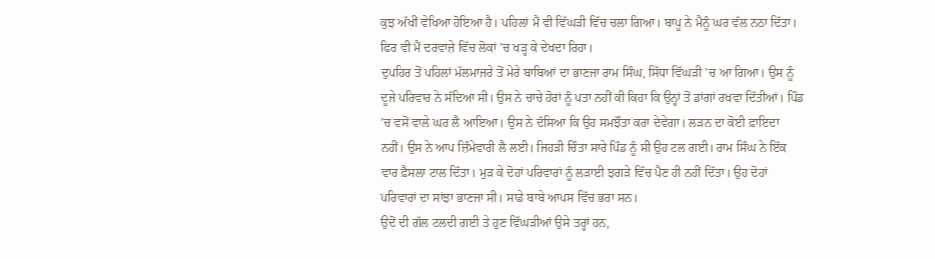ਕੁਝ ਅੱਖੀਂ ਵੇਖਿਆ ਹੋਇਆ ਹੈ। ਪਹਿਲਾਂ ਮੈਂ ਵੀ ਵਿੱਘੜੀ ਵਿੱਚ ਚਲਾ ਗਿਆ। ਬਾਪੂ ਨੇ ਮੈਨੂੰ ਘਰ ਵੱਲ ਨਠਾ ਦਿੱਤਾ। ਫਿਰ ਵੀ ਮੈਂ ਦਰਵਾਜ਼ੇ ਵਿੱਚ ਲੋਕਾਂ ’ਚ ਖੜ੍ਹ ਕੇ ਦੇਖਦਾ ਰਿਹਾ।
ਦੁਪਹਿਰ ਤੋਂ ਪਹਿਲਾਂ ਮੱਲਮਾਜਰੇ ਤੋਂ ਮੇਰੇ ਬਾਬਿਆਂ ਦਾ ਭਾਣਜਾ ਰਾਮ ਸਿੰਘ, ਸਿੱਧਾ ਵਿੱਘੜੀ ’ਚ ਆ ਗਿਆ। ਉਸ ਨੂੰ ਦੂਜੇ ਪਰਿਵਾਰ ਨੇ ਸੱਦਿਆ ਸੀ। ਉਸ ਨੇ ਚਾਚੇ ਹੋਰਾਂ ਨੂੰ ਪਤਾ ਨਹੀਂ ਕੀ ਕਿਹਾ ਕਿ ਉਨ੍ਹਾਂ ਤੋਂ ਡਾਂਗਾਂ ਰਖਵਾ ਦਿੱਤੀਆਂ। ਪਿੰਡ ’ਚ ਵਸੋਂ ਵਾਲੇ ਘਰ ਲੈ ਆਇਆ। ਉਸ ਨੇ ਦੱਸਿਆ ਕਿ ਉਹ ਸਮਝੌਤਾ ਕਰਾ ਦੇਵੇਗਾ। ਲੜਨ ਦਾ ਕੋਈ ਫ਼ਾਇਦਾ ਨਹੀਂ। ਉਸ ਨੇ ਆਪ ਜ਼ਿੰਮੇਵਾਰੀ ਲੈ ਲਈ। ਜਿਹੜੀ ਚਿੰਤਾ ਸਾਰੇ ਪਿੰਡ ਨੂੰ ਸੀ ਉਹ ਟਲ ਗਈ। ਰਾਮ ਸਿੰਘ ਨੇ ਇੱਕ ਵਾਰ ਫ਼ੈਸਲਾ ਟਾਲ ਦਿੱਤਾ। ਮੁੜ ਕੇ ਦੋਹਾਂ ਪਰਿਵਾਰਾਂ ਨੂੰ ਲੜਾਈ ਝਗੜੇ ਵਿੱਚ ਪੈਣ ਹੀ ਨਹੀਂ ਦਿੱਤਾ। ਉਹ ਦੋਹਾਂ ਪਰਿਵਾਰਾਂ ਦਾ ਸਾਂਝਾ ਭਾਣਜਾ ਸੀ। ਸਾਡੇ ਬਾਬੇ ਆਪਸ ਵਿੱਚ ਭਰਾ ਸਨ।
ਉਦੋਂ ਦੀ ਗੱਲ ਟਲਦੀ ਗਈ ਤੇ ਹੁਣ ਵਿੱਘੜੀਆਂ ਉਸੇ ਤਰ੍ਹਾਂ ਹਨ,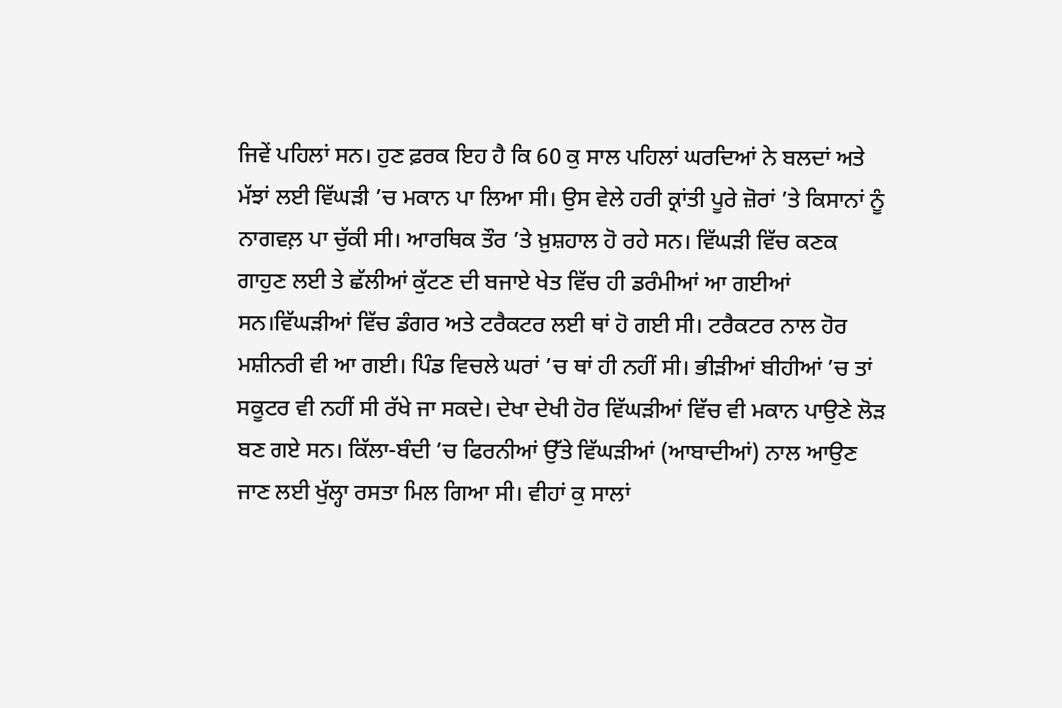ਜਿਵੇਂ ਪਹਿਲਾਂ ਸਨ। ਹੁਣ ਫ਼ਰਕ ਇਹ ਹੈ ਕਿ 60 ਕੁ ਸਾਲ ਪਹਿਲਾਂ ਘਰਦਿਆਂ ਨੇ ਬਲਦਾਂ ਅਤੇ ਮੱਝਾਂ ਲਈ ਵਿੱਘੜੀ ’ਚ ਮਕਾਨ ਪਾ ਲਿਆ ਸੀ। ਉਸ ਵੇਲੇ ਹਰੀ ਕ੍ਰਾਂਤੀ ਪੂਰੇ ਜ਼ੋਰਾਂ ’ਤੇ ਕਿਸਾਨਾਂ ਨੂੰ ਨਾਗਵਲ਼ ਪਾ ਚੁੱਕੀ ਸੀ। ਆਰਥਿਕ ਤੌਰ ’ਤੇ ਖ਼ੁਸ਼ਹਾਲ ਹੋ ਰਹੇ ਸਨ। ਵਿੱਘੜੀ ਵਿੱਚ ਕਣਕ ਗਾਹੁਣ ਲਈ ਤੇ ਛੱਲੀਆਂ ਕੁੱਟਣ ਦੀ ਬਜਾਏ ਖੇਤ ਵਿੱਚ ਹੀ ਡਰੰਮੀਆਂ ਆ ਗਈਆਂ ਸਨ।ਵਿੱਘੜੀਆਂ ਵਿੱਚ ਡੰਗਰ ਅਤੇ ਟਰੈਕਟਰ ਲਈ ਥਾਂ ਹੋ ਗਈ ਸੀ। ਟਰੈਕਟਰ ਨਾਲ ਹੋਰ ਮਸ਼ੀਨਰੀ ਵੀ ਆ ਗਈ। ਪਿੰਡ ਵਿਚਲੇ ਘਰਾਂ ’ਚ ਥਾਂ ਹੀ ਨਹੀਂ ਸੀ। ਭੀੜੀਆਂ ਬੀਹੀਆਂ ’ਚ ਤਾਂ ਸਕੂਟਰ ਵੀ ਨਹੀਂ ਸੀ ਰੱਖੇ ਜਾ ਸਕਦੇ। ਦੇਖਾ ਦੇਖੀ ਹੋਰ ਵਿੱਘੜੀਆਂ ਵਿੱਚ ਵੀ ਮਕਾਨ ਪਾਉਣੇ ਲੋੜ ਬਣ ਗਏ ਸਨ। ਕਿੱਲਾ-ਬੰਦੀ ’ਚ ਫਿਰਨੀਆਂ ਉੱਤੇ ਵਿੱਘੜੀਆਂ (ਆਬਾਦੀਆਂ) ਨਾਲ ਆਉਣ ਜਾਣ ਲਈ ਖੁੱਲ੍ਹਾ ਰਸਤਾ ਮਿਲ ਗਿਆ ਸੀ। ਵੀਹਾਂ ਕੁ ਸਾਲਾਂ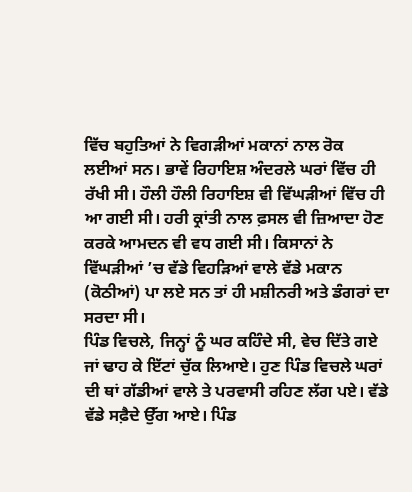ਵਿੱਚ ਬਹੁਤਿਆਂ ਨੇ ਵਿਗੜੀਆਂ ਮਕਾਨਾਂ ਨਾਲ ਰੋਕ ਲਈਆਂ ਸਨ। ਭਾਵੇਂ ਰਿਹਾਇਸ਼ ਅੰਦਰਲੇ ਘਰਾਂ ਵਿੱਚ ਹੀ ਰੱਖੀ ਸੀ। ਹੌਲੀ ਹੌਲੀ ਰਿਹਾਇਸ਼ ਵੀ ਵਿੱਘੜੀਆਂ ਵਿੱਚ ਹੀ ਆ ਗਈ ਸੀ। ਹਰੀ ਕ੍ਰਾਂਤੀ ਨਾਲ ਫ਼ਸਲ ਵੀ ਜ਼ਿਆਦਾ ਹੋਣ ਕਰਕੇ ਆਮਦਨ ਵੀ ਵਧ ਗਈ ਸੀ। ਕਿਸਾਨਾਂ ਨੇ ਵਿੱਘੜੀਆਂ ’ਚ ਵੱਡੇ ਵਿਹੜਿਆਂ ਵਾਲੇ ਵੱਡੇ ਮਕਾਨ (ਕੋਠੀਆਂ) ਪਾ ਲਏ ਸਨ ਤਾਂ ਹੀ ਮਸ਼ੀਨਰੀ ਅਤੇ ਡੰਗਰਾਂ ਦਾ ਸਰਦਾ ਸੀ।
ਪਿੰਡ ਵਿਚਲੇ, ਜਿਨ੍ਹਾਂ ਨੂੰ ਘਰ ਕਹਿੰਦੇ ਸੀ, ਵੇਚ ਦਿੱਤੇ ਗਏ ਜਾਂ ਢਾਹ ਕੇ ਇੱਟਾਂ ਚੁੱਕ ਲਿਆਏ। ਹੁਣ ਪਿੰਡ ਵਿਚਲੇ ਘਰਾਂ ਦੀ ਥਾਂ ਗੱਡੀਆਂ ਵਾਲੇ ਤੇ ਪਰਵਾਸੀ ਰਹਿਣ ਲੱਗ ਪਏ। ਵੱਡੇ ਵੱਡੇ ਸਫ਼ੈਦੇ ਉੱਗ ਆਏ। ਪਿੰਡ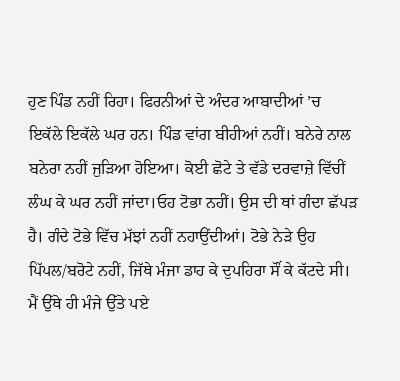ਹੁਣ ਪਿੰਡ ਨਹੀਂ ਰਿਹਾ। ਫਿਰਨੀਆਂ ਦੇ ਅੰਦਰ ਆਬਾਦੀਆਂ ’ਚ ਇਕੱਲੇ ਇਕੱਲੇ ਘਰ ਹਨ। ਪਿੰਡ ਵਾਂਗ ਬੀਹੀਆਂ ਨਹੀਂ। ਬਨੇਰੇ ਨਾਲ ਬਨੇਰਾ ਨਹੀਂ ਜੁੜਿਆ ਹੋਇਆ। ਕੋਈ ਛੋਟੇ ਤੇ ਵੱਡੇ ਦਰਵਾਜ਼ੇ ਵਿੱਚੀਂ ਲੰਘ ਕੇ ਘਰ ਨਹੀਂ ਜਾਂਦਾ।ਓਹ ਟੋਭਾ ਨਹੀਂ। ਉਸ ਦੀ ਥਾਂ ਗੰਦਾ ਛੱਪੜ ਹੈ। ਗੰਦੇ ਟੋਭੇ ਵਿੱਚ ਮੱਝਾਂ ਨਹੀਂ ਨਹਾਉਂਦੀਆਂ। ਟੋਭੇ ਨੇੜੇ ਉਹ ਪਿੱਪਲ/ਬਰੋਟੇ ਨਹੀਂ, ਜਿੱਥੇ ਮੰਜਾ ਡਾਹ ਕੇ ਦੁਪਹਿਰਾ ਸੌਂ ਕੇ ਕੱਟਦੇ ਸੀ। ਮੈਂ ਉੱਥੇ ਹੀ ਮੰਜੇ ਉੱਤੇ ਪਏ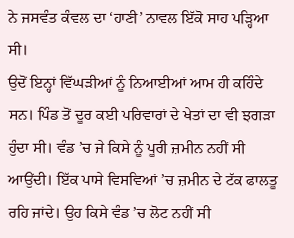ਨੇ ਜਸਵੰਤ ਕੰਵਲ ਦਾ ‘ਹਾਣੀ’ ਨਾਵਲ ਇੱਕੋ ਸਾਹ ਪੜ੍ਹਿਆ ਸੀ।
ਉਦੋਂ ਇਨ੍ਹਾਂ ਵਿੱਘੜੀਆਂ ਨੂੰ ਨਿਆਈਆਂ ਆਮ ਹੀ ਕਹਿੰਦੇ ਸਨ। ਪਿੰਡ ਤੋਂ ਦੂਰ ਕਈ ਪਰਿਵਾਰਾਂ ਦੇ ਖੇਤਾਂ ਦਾ ਵੀ ਝਗੜਾ ਹੁੰਦਾ ਸੀ। ਵੰਡ ’ਚ ਜੇ ਕਿਸੇ ਨੂੰ ਪੂਰੀ ਜ਼ਮੀਨ ਨਹੀਂ ਸੀ ਆਉਂਦੀ। ਇੱਕ ਪਾਸੇ ਵਿਸਵਿਆਂ ’ਚ ਜ਼ਮੀਨ ਦੇ ਟੱਕ ਫਾਲਤੂ ਰਹਿ ਜਾਂਦੇ। ਉਹ ਕਿਸੇ ਵੰਡ ’ਚ ਲੋਟ ਨਹੀਂ ਸੀ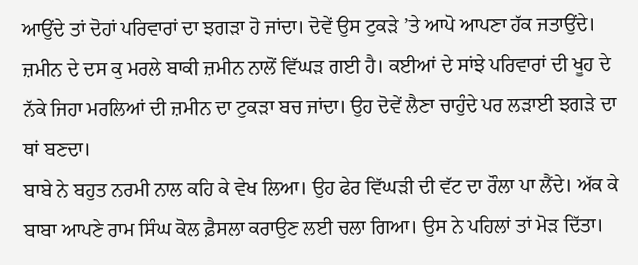ਆਉਂਦੇ ਤਾਂ ਦੋਹਾਂ ਪਰਿਵਾਰਾਂ ਦਾ ਝਗੜਾ ਹੋ ਜਾਂਦਾ। ਦੋਵੇਂ ਉਸ ਟੁਕੜੇ ’ਤੇ ਆਪੋ ਆਪਣਾ ਹੱਕ ਜਤਾਉਂਦੇ। ਜ਼ਮੀਨ ਦੇ ਦਸ ਕੁ ਮਰਲੇ ਬਾਕੀ ਜ਼ਮੀਨ ਨਾਲੋਂ ਵਿੱਘੜ ਗਈ ਹੈ। ਕਈਆਂ ਦੇ ਸਾਂਝੇ ਪਰਿਵਾਰਾਂ ਦੀ ਖੂਹ ਦੇ ਨੱਕੇ ਜਿਹਾ ਮਰਲਿਆਂ ਦੀ ਜ਼ਮੀਨ ਦਾ ਟੁਕੜਾ ਬਚ ਜਾਂਦਾ। ਉਹ ਦੋਵੇਂ ਲੈਣਾ ਚਾਹੁੰਦੇ ਪਰ ਲੜਾਈ ਝਗੜੇ ਦਾ ਥਾਂ ਬਣਦਾ।
ਬਾਬੇ ਨੇ ਬਹੁਤ ਨਰਮੀ ਨਾਲ ਕਹਿ ਕੇ ਵੇਖ ਲਿਆ। ਉਹ ਫੇਰ ਵਿੱਘੜੀ ਦੀ ਵੱਟ ਦਾ ਰੌਲਾ ਪਾ ਲੈਂਦੇ। ਅੱਕ ਕੇ ਬਾਬਾ ਆਪਣੇ ਰਾਮ ਸਿੰਘ ਕੋਲ ਫ਼ੈਸਲਾ ਕਰਾਉਣ ਲਈ ਚਲਾ ਗਿਆ। ਉਸ ਨੇ ਪਹਿਲਾਂ ਤਾਂ ਮੋੜ ਦਿੱਤਾ।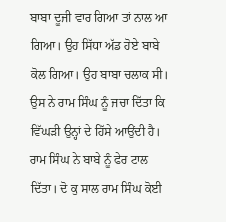ਬਾਬਾ ਦੂਜੀ ਵਾਰ ਗਿਆ ਤਾਂ ਨਾਲ ਆ ਗਿਆ। ਉਹ ਸਿੱਧਾ ਅੱਡ ਹੋਏ ਬਾਬੇ ਕੋਲ ਗਿਆ। ਉਹ ਬਾਬਾ ਚਲਾਕ ਸੀ। ਉਸ ਨੇ ਰਾਮ ਸਿੰਘ ਨੂੰ ਜਚਾ ਦਿੱਤਾ ਕਿ ਵਿੱਘੜੀ ਉਨ੍ਹਾਂ ਦੇ ਹਿੱਸੇ ਆਉਂਦੀ ਹੈ। ਰਾਮ ਸਿੰਘ ਨੇ ਬਾਬੇ ਨੂੰ ਫੇਰ ਟਾਲ ਦਿੱਤਾ। ਦੋ ਕੁ ਸਾਲ ਰਾਮ ਸਿੰਘ ਕੋਈ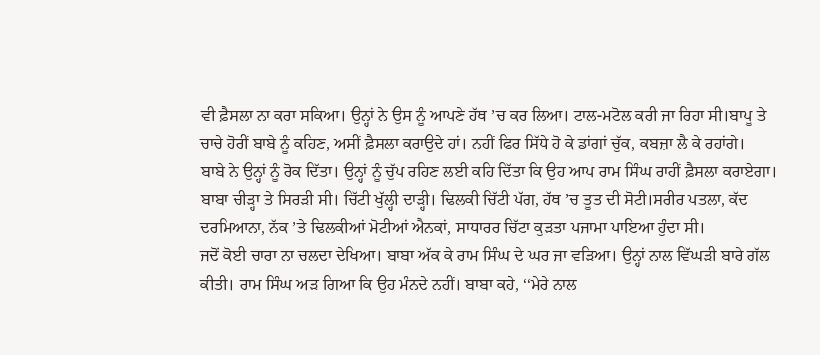ਵੀ ਫ਼ੈਸਲਾ ਨਾ ਕਰਾ ਸਕਿਆ। ਉਨ੍ਹਾਂ ਨੇ ਉਸ ਨੂੰ ਆਪਣੇ ਹੱਥ ’ਚ ਕਰ ਲਿਆ। ਟਾਲ-ਮਟੋਲ ਕਰੀ ਜਾ ਰਿਹਾ ਸੀ।ਬਾਪੂ ਤੇ ਚਾਚੇ ਹੋਰੀਂ ਬਾਬੇ ਨੂੰ ਕਹਿਣ, ਅਸੀਂ ਫ਼ੈਸਲਾ ਕਰਾਉਦੇ ਹਾਂ। ਨਹੀਂ ਫਿਰ ਸਿੱਧੇ ਹੋ ਕੇ ਡਾਂਗਾਂ ਚੁੱਕ, ਕਬਜ਼ਾ ਲੈ ਕੇ ਰਹਾਂਗੇ।
ਬਾਬੇ ਨੇ ਉਨ੍ਹਾਂ ਨੂੰ ਰੋਕ ਦਿੱਤਾ। ਉਨ੍ਹਾਂ ਨੂੰ ਚੁੱਪ ਰਹਿਣ ਲਈ ਕਹਿ ਦਿੱਤਾ ਕਿ ਉਹ ਆਪ ਰਾਮ ਸਿੰਘ ਰਾਹੀਂ ਫ਼ੈਸਲਾ ਕਰਾਏਗਾ। ਬਾਬਾ ਚੀੜ੍ਹਾ ਤੇ ਸਿਰੜੀ ਸੀ। ਚਿੱਟੀ ਖੁੱਲ੍ਹੀ ਦਾੜ੍ਹੀ। ਢਿਲਕੀ ਚਿੱਟੀ ਪੱਗ, ਹੱਥ ’ਚ ਤੂਤ ਦੀ ਸੋਟੀ।ਸਰੀਰ ਪਤਲਾ, ਕੱਦ ਦਰਮਿਆਨਾ, ਨੱਕ ’ਤੇ ਢਿਲਕੀਆਂ ਮੋਟੀਆਂ ਐਨਕਾਂ, ਸਾਧਾਰਰ ਚਿੱਟਾ ਕੁੜਤਾ ਪਜਾਮਾ ਪਾਇਆ ਹੁੰਦਾ ਸੀ।
ਜਦੋਂ ਕੋਈ ਚਾਰਾ ਨਾ ਚਲਦਾ ਦੇਖਿਆ। ਬਾਬਾ ਅੱਕ ਕੇ ਰਾਮ ਸਿੰਘ ਦੇ ਘਰ ਜਾ ਵੜਿਆ। ਉਨ੍ਹਾਂ ਨਾਲ ਵਿੱਘੜੀ ਬਾਰੇ ਗੱਲ ਕੀਤੀ। ਰਾਮ ਸਿੰਘ ਅੜ ਗਿਆ ਕਿ ਉਹ ਮੰਨਦੇ ਨਹੀਂ। ਬਾਬਾ ਕਹੇ, ‘‘ਮੇਰੇ ਨਾਲ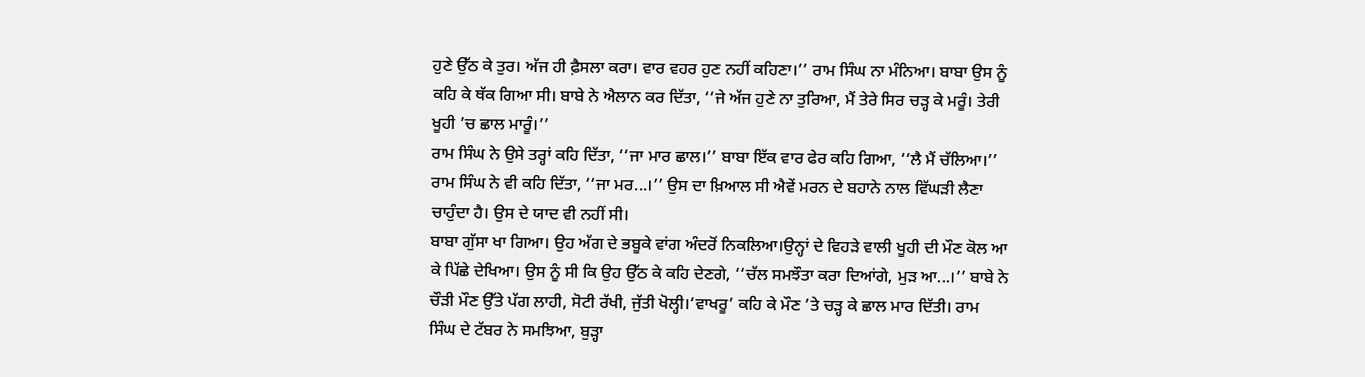ਹੁਣੇ ਉੱਠ ਕੇ ਤੁਰ। ਅੱਜ ਹੀ ਫ਼ੈਸਲਾ ਕਰਾ। ਵਾਰ ਵਹਰ ਹੁਣ ਨਹੀਂ ਕਹਿਣਾ।’’ ਰਾਮ ਸਿੰਘ ਨਾ ਮੰਨਿਆ। ਬਾਬਾ ਉਸ ਨੂੰ ਕਹਿ ਕੇ ਥੱਕ ਗਿਆ ਸੀ। ਬਾਬੇ ਨੇ ਐਲਾਨ ਕਰ ਦਿੱਤਾ, ‘‘ਜੇ ਅੱਜ ਹੁਣੇ ਨਾ ਤੁਰਿਆ, ਮੈਂ ਤੇਰੇ ਸਿਰ ਚੜ੍ਹ ਕੇ ਮਰੂੰ। ਤੇਰੀ ਖੂਹੀ ’ਚ ਛਾਲ ਮਾਰੂੰ।’’
ਰਾਮ ਸਿੰਘ ਨੇ ਉਸੇ ਤਰ੍ਹਾਂ ਕਹਿ ਦਿੱਤਾ, ‘‘ਜਾ ਮਾਰ ਛਾਲ।’’ ਬਾਬਾ ਇੱਕ ਵਾਰ ਫੇਰ ਕਹਿ ਗਿਆ, ‘‘ਲੈ ਮੈਂ ਚੱਲਿਆ।’’ ਰਾਮ ਸਿੰਘ ਨੇ ਵੀ ਕਹਿ ਦਿੱਤਾ, ‘‘ਜਾ ਮਰ...।’’ ਉਸ ਦਾ ਖ਼ਿਆਲ ਸੀ ਐਵੇਂ ਮਰਨ ਦੇ ਬਹਾਨੇ ਨਾਲ ਵਿੱਘੜੀ ਲੈਣਾ ਚਾਹੁੰਦਾ ਹੈ। ਉਸ ਦੇ ਯਾਦ ਵੀ ਨਹੀਂ ਸੀ।
ਬਾਬਾ ਗੁੱਸਾ ਖਾ ਗਿਆ। ਉਹ ਅੱਗ ਦੇ ਭਬੂਕੇ ਵਾਂਗ ਅੰਦਰੋਂ ਨਿਕਲਿਆ।ਉਨ੍ਹਾਂ ਦੇ ਵਿਹੜੇ ਵਾਲੀ ਖੂਹੀ ਦੀ ਮੌਣ ਕੋਲ ਆ ਕੇ ਪਿੱਛੇ ਦੇਖਿਆ। ਉਸ ਨੂੰ ਸੀ ਕਿ ਉਹ ਉੱਠ ਕੇ ਕਹਿ ਦੇਣਗੇ, ‘‘ਚੱਲ ਸਮਝੌਤਾ ਕਰਾ ਦਿਆਂਗੇ, ਮੁੜ ਆ...।’’ ਬਾਬੇ ਨੇ ਚੌੜੀ ਮੌਣ ਉੱਤੇ ਪੱਗ ਲਾਹੀ, ਸੋਟੀ ਰੱਖੀ, ਜੁੱਤੀ ਖੋਲ੍ਹੀ।‘ਵਾਖਰੂ’ ਕਹਿ ਕੇ ਮੌਣ ’ਤੇ ਚੜ੍ਹ ਕੇ ਛਾਲ ਮਾਰ ਦਿੱਤੀ। ਰਾਮ ਸਿੰਘ ਦੇ ਟੱਬਰ ਨੇ ਸਮਝਿਆ, ਬੁੜ੍ਹਾ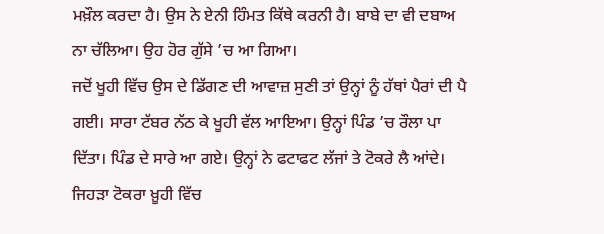ਮਖ਼ੌਲ ਕਰਦਾ ਹੈ। ਉਸ ਨੇ ਏਨੀ ਹਿੰਮਤ ਕਿੱਥੇ ਕਰਨੀ ਹੈ। ਬਾਬੇ ਦਾ ਵੀ ਦਬਾਅ ਨਾ ਚੱਲਿਆ। ਉਹ ਹੋਰ ਗੁੱਸੇ ’ਚ ਆ ਗਿਆ।
ਜਦੋਂ ਖੂਹੀ ਵਿੱਚ ਉਸ ਦੇ ਡਿੱਗਣ ਦੀ ਆਵਾਜ਼ ਸੁਣੀ ਤਾਂ ਉਨ੍ਹਾਂ ਨੂੰ ਹੱਥਾਂ ਪੈਰਾਂ ਦੀ ਪੈ ਗਈ। ਸਾਰਾ ਟੱਬਰ ਨੱਠ ਕੇ ਖੂਹੀ ਵੱਲ ਆਇਆ। ਉਨ੍ਹਾਂ ਪਿੰਡ ’ਚ ਰੌਲਾ ਪਾ ਦਿੱਤਾ। ਪਿੰਡ ਦੇ ਸਾਰੇ ਆ ਗਏ। ਉਨ੍ਹਾਂ ਨੇ ਫਟਾਫਟ ਲੱਜਾਂ ਤੇ ਟੋਕਰੇ ਲੈ ਆਂਦੇ। ਜਿਹੜਾ ਟੋਕਰਾ ਖ਼ੂਹੀ ਵਿੱਚ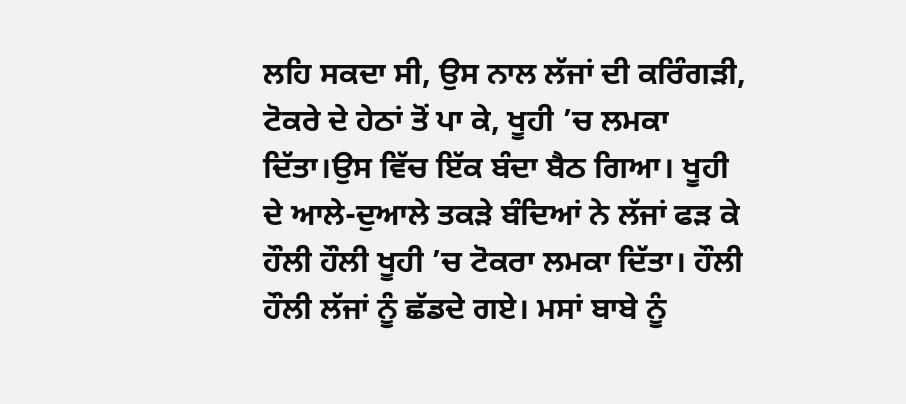ਲਹਿ ਸਕਦਾ ਸੀ, ਉਸ ਨਾਲ ਲੱਜਾਂ ਦੀ ਕਰਿੰਗੜੀ, ਟੋਕਰੇ ਦੇ ਹੇਠਾਂ ਤੋਂ ਪਾ ਕੇ, ਖੂਹੀ ’ਚ ਲਮਕਾ ਦਿੱਤਾ।ਉਸ ਵਿੱਚ ਇੱਕ ਬੰਦਾ ਬੈਠ ਗਿਆ। ਖੂਹੀ ਦੇ ਆਲੇ-ਦੁਆਲੇ ਤਕੜੇ ਬੰਦਿਆਂ ਨੇ ਲੱਜਾਂ ਫੜ ਕੇ ਹੌਲੀ ਹੌਲੀ ਖੂਹੀ ’ਚ ਟੋਕਰਾ ਲਮਕਾ ਦਿੱਤਾ। ਹੌਲੀ ਹੌਲੀ ਲੱਜਾਂ ਨੂੰ ਛੱਡਦੇ ਗਏ। ਮਸਾਂ ਬਾਬੇ ਨੂੰ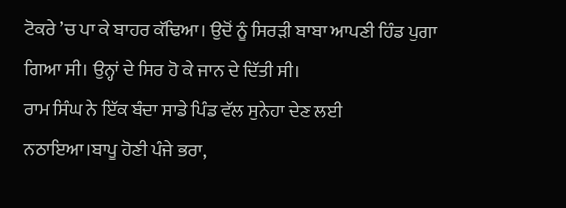ਟੋਕਰੇ ’ਚ ਪਾ ਕੇ ਬਾਹਰ ਕੱਢਿਆ। ਉਦੋਂ ਨੂੰ ਸਿਰੜੀ ਬਾਬਾ ਆਪਣੀ ਹਿੰਡ ਪੁਗਾ ਗਿਆ ਸੀ। ਉਨ੍ਹਾਂ ਦੇ ਸਿਰ ਹੋ ਕੇ ਜਾਨ ਦੇ ਦਿੱਤੀ ਸੀ।
ਰਾਮ ਸਿੰਘ ਨੇ ਇੱਕ ਬੰਦਾ ਸਾਡੇ ਪਿੰਡ ਵੱਲ ਸੁਨੇਹਾ ਦੇਣ ਲਈ ਨਠਾਇਆ।ਬਾਪੂ ਹੋਣੀ ਪੰਜੇ ਭਰਾ,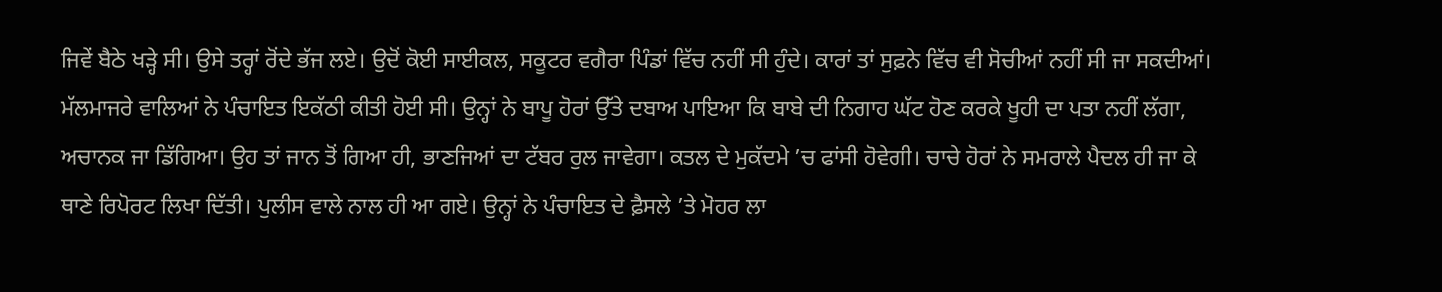ਜਿਵੇਂ ਬੈਠੇ ਖੜ੍ਹੇ ਸੀ। ਉਸੇ ਤਰ੍ਹਾਂ ਰੋਂਦੇ ਭੱਜ ਲਏ। ਉਦੋਂ ਕੋਈ ਸਾਈਕਲ, ਸਕੂਟਰ ਵਗੈਰਾ ਪਿੰਡਾਂ ਵਿੱਚ ਨਹੀਂ ਸੀ ਹੁੰਦੇ। ਕਾਰਾਂ ਤਾਂ ਸੁਫ਼ਨੇ ਵਿੱਚ ਵੀ ਸੋਚੀਆਂ ਨਹੀਂ ਸੀ ਜਾ ਸਕਦੀਆਂ। ਮੱਲਮਾਜਰੇ ਵਾਲਿਆਂ ਨੇ ਪੰਚਾਇਤ ਇਕੱਠੀ ਕੀਤੀ ਹੋਈ ਸੀ। ਉਨ੍ਹਾਂ ਨੇ ਬਾਪੂ ਹੋਰਾਂ ਉੱਤੇ ਦਬਾਅ ਪਾਇਆ ਕਿ ਬਾਬੇ ਦੀ ਨਿਗਾਹ ਘੱਟ ਹੋਣ ਕਰਕੇ ਖੂਹੀ ਦਾ ਪਤਾ ਨਹੀਂ ਲੱਗਾ, ਅਚਾਨਕ ਜਾ ਡਿੱਗਿਆ। ਉਹ ਤਾਂ ਜਾਨ ਤੋਂ ਗਿਆ ਹੀ, ਭਾਣਜਿਆਂ ਦਾ ਟੱਬਰ ਰੁਲ ਜਾਵੇਗਾ। ਕਤਲ ਦੇ ਮੁਕੱਦਮੇ ’ਚ ਫਾਂਸੀ ਹੋਵੇਗੀ। ਚਾਚੇ ਹੋਰਾਂ ਨੇ ਸਮਰਾਲੇ ਪੈਦਲ ਹੀ ਜਾ ਕੇ ਥਾਣੇ ਰਿਪੋਰਟ ਲਿਖਾ ਦਿੱਤੀ। ਪੁਲੀਸ ਵਾਲੇ ਨਾਲ ਹੀ ਆ ਗਏ। ਉਨ੍ਹਾਂ ਨੇ ਪੰਚਾਇਤ ਦੇ ਫ਼ੈਸਲੇ ’ਤੇ ਮੋਹਰ ਲਾ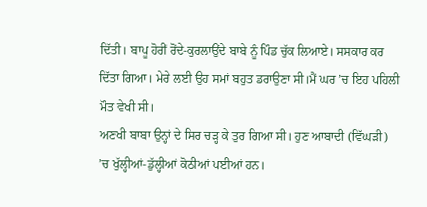ਦਿੱਤੀ। ਬਾਪੂ ਹੋਰੀਂ ਰੋਂਦੇ-ਕੁਰਲਾਉਂਦੇ ਬਾਬੇ ਨੂੰ ਪਿੰਡ ਚੁੱਕ ਲਿਆਏ। ਸਸਕਾਰ ਕਰ ਦਿੱਤਾ ਗਿਆ। ਮੇਰੇ ਲਈ ਉਹ ਸਮਾਂ ਬਹੁਤ ਡਰਾਉਣਾ ਸੀ।ਮੈਂ ਘਰ ’ਚ ਇਹ ਪਹਿਲੀ ਮੌਤ ਵੇਖੀ ਸੀ।
ਅਣਖੀ ਬਾਬਾ ਉਨ੍ਹਾਂ ਦੇ ਸਿਰ ਚੜ੍ਹ ਕੇ ਤੁਰ ਗਿਆ ਸੀ। ਹੁਣ ਆਬਾਦੀ (ਵਿੱਘੜੀ) ’ਚ ਖੁੱਲ੍ਹੀਆਂ-ਡੁੱਲ੍ਹੀਆਂ ਕੋਠੀਆਂ ਪਈਆਂ ਹਨ।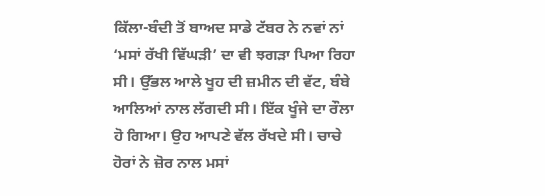ਕਿੱਲਾ-ਬੰਦੀ ਤੋਂ ਬਾਅਦ ਸਾਡੇ ਟੱਬਰ ਨੇ ਨਵਾਂ ਨਾਂ ‘ਮਸਾਂ ਰੱਖੀ ਵਿੱਘੜੀ’ ਦਾ ਵੀ ਝਗੜਾ ਪਿਆ ਰਿਹਾ ਸੀ। ਉੱਭਲ ਆਲੇ ਖੂਹ ਦੀ ਜ਼ਮੀਨ ਦੀ ਵੱਟ, ਬੰਬੇ ਆਲਿਆਂ ਨਾਲ ਲੱਗਦੀ ਸੀ। ਇੱਕ ਖੂੰਜੇ ਦਾ ਰੌਲਾ ਹੋ ਗਿਆ। ਉਹ ਆਪਣੇ ਵੱਲ ਰੱਖਦੇ ਸੀ। ਚਾਚੇ ਹੋਰਾਂ ਨੇ ਜ਼ੋਰ ਨਾਲ ਮਸਾਂ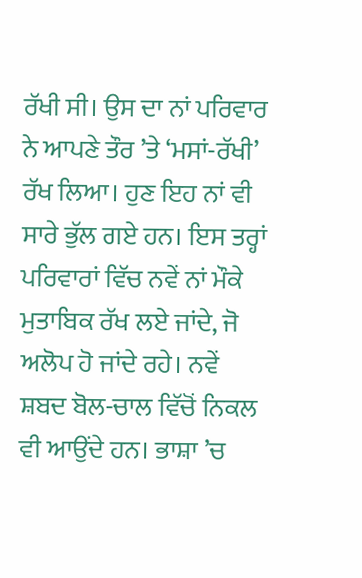ਰੱਖੀ ਸੀ। ਉਸ ਦਾ ਨਾਂ ਪਰਿਵਾਰ ਨੇ ਆਪਣੇ ਤੌਰ ’ਤੇ ‘ਮਸਾਂ-ਰੱਖੀ’ ਰੱਖ ਲਿਆ। ਹੁਣ ਇਹ ਨਾਂ ਵੀ ਸਾਰੇ ਭੁੱਲ ਗਏ ਹਨ। ਇਸ ਤਰ੍ਹਾਂ ਪਰਿਵਾਰਾਂ ਵਿੱਚ ਨਵੇਂ ਨਾਂ ਮੌਕੇ ਮੁਤਾਬਿਕ ਰੱਖ ਲਏ ਜਾਂਦੇ, ਜੋ ਅਲੋਪ ਹੋ ਜਾਂਦੇ ਰਹੇ। ਨਵੇਂ ਸ਼ਬਦ ਬੋਲ-ਚਾਲ ਵਿੱਚੋਂ ਨਿਕਲ ਵੀ ਆਉਂਦੇ ਹਨ। ਭਾਸ਼ਾ ’ਚ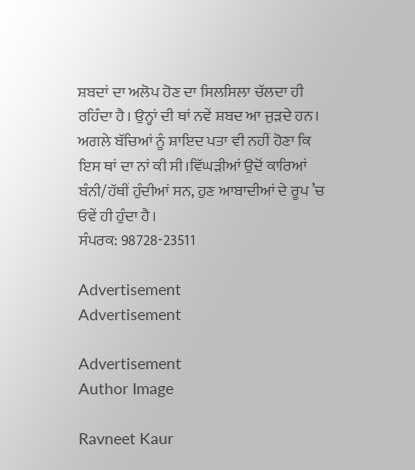ਸ਼ਬਦਾਂ ਦਾ ਅਲੋਪ ਹੋਣ ਦਾ ਸਿਲਸਿਲਾ ਚੱਲਦਾ ਹੀ ਰਹਿੰਦਾ ਹੈ। ਉਨ੍ਹਾਂ ਦੀ ਥਾਂ ਨਵੇਂ ਸ਼ਬਦ ਆ ਜੁੜਦੇ ਹਨ। ਅਗਲੇ ਬੱਚਿਆਂ ਨੂੰ ਸ਼ਾਇਦ ਪਤਾ ਵੀ ਨਹੀਂ ਹੋਣਾ ਕਿ ਇਸ ਥਾਂ ਦਾ ਨਾਂ ਕੀ ਸੀ।ਵਿੱਘੜੀਆਂ ਉਦੋਂ ਕਾਰਿਆਂ ਬੰਨੀ/ਹੱਥੀਂ ਹੁੰਦੀਆਂ ਸਨ, ਹੁਣ ਆਬਾਦੀਆਂ ਦੇ ਰੂਪ ’ਚ ਓਵੇਂ ਹੀ ਹੁੰਦਾ ਹੈ।
ਸੰਪਰਕ: 98728-23511

Advertisement
Advertisement

Advertisement
Author Image

Ravneet Kaur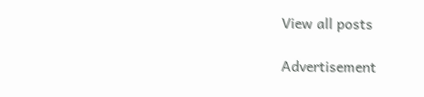View all posts

Advertisement